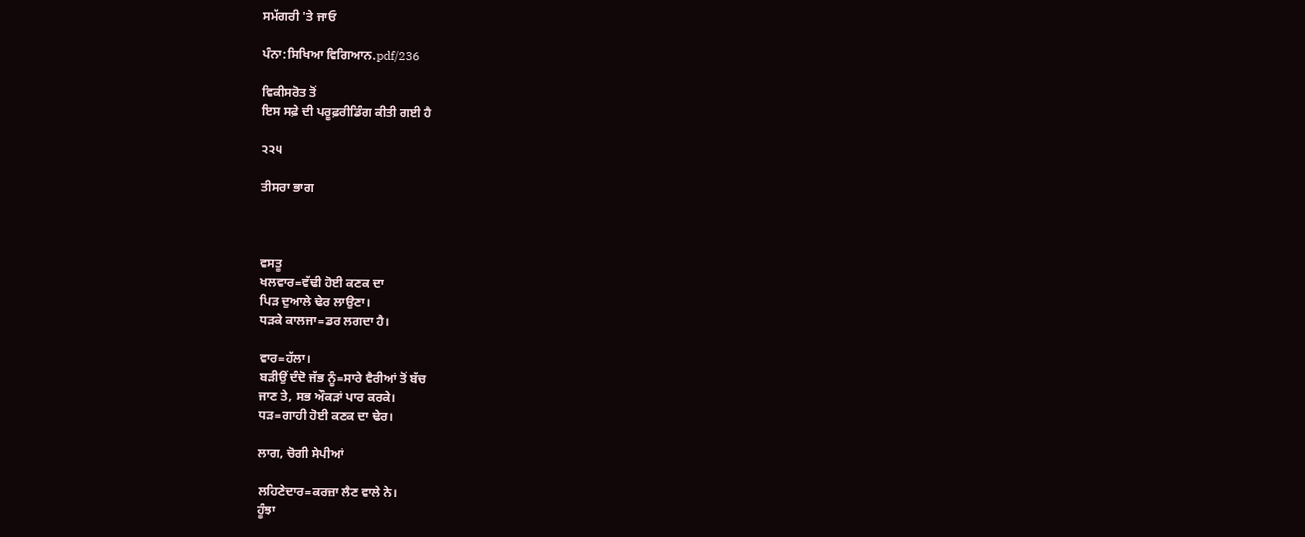ਸਮੱਗਰੀ 'ਤੇ ਜਾਓ

ਪੰਨਾ:ਸਿਖਿਆ ਵਿਗਿਆਨ.pdf/236

ਵਿਕੀਸਰੋਤ ਤੋਂ
ਇਸ ਸਫ਼ੇ ਦੀ ਪਰੂਫ਼ਰੀਡਿੰਗ ਕੀਤੀ ਗਈ ਹੈ

੨੨੫

ਤੀਸਰਾ ਭਾਗ



ਵਸਤੂ
ਖਲਵਾਰ=ਵੱਢੀ ਹੋਈ ਕਣਕ ਦਾ
ਪਿੜ ਦੁਆਲੇ ਢੇਰ ਲਾਉਣਾ।
ਧੜਕੇ ਕਾਲਜਾ=ਡਰ ਲਗਦਾ ਹੈ।

ਵਾਰ=ਹੱਲਾ।
ਬੜੀਉਂ ਦੰਦੋ ਜੱਭ ਨੂੰ=ਸਾਰੇ ਵੈਰੀਆਂ ਤੋਂ ਬੱਚ
ਜਾਣ ਤੇ, ਸਭ ਔਕੜਾਂ ਪਾਰ ਕਰਕੇ।
ਧੜ=ਗਾਹੀ ਹੋਈ ਕਣਕ ਦਾ ਢੇਰ।

ਲਾਗ, ਚੋਗੀ ਸੇਪੀਆਂ

ਲਹਿਣੇਦਾਰ=ਕਰਜ਼ਾ ਲੈਣ ਵਾਲੇ ਨੇ।
ਹੂੰਝਾ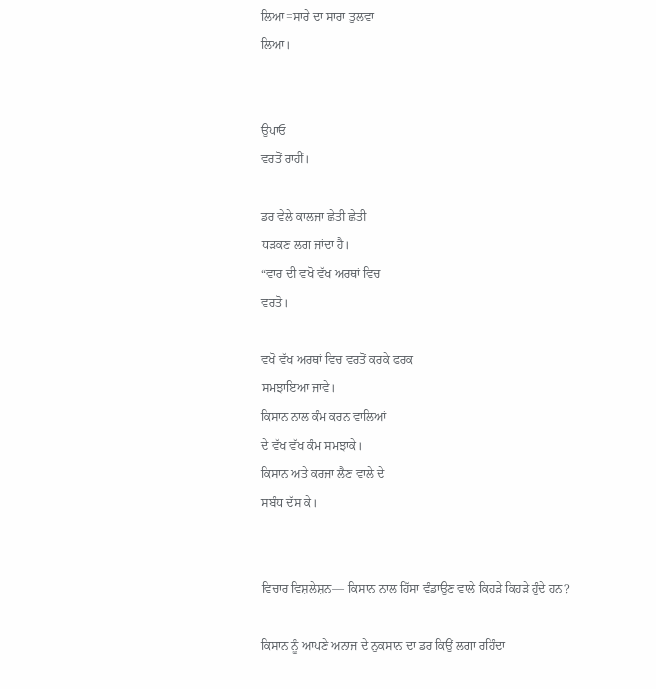ਲਿਆ=ਸਾਰੇ ਦਾ ਸਾਰਾ ਤੁਲਵਾ
ਲਿਆ।


ਉਪਾਓ
ਵਰਤੋਂ ਰਾਹੀਂ।

ਡਰ ਵੇਲੇ ਕਾਲਜਾ ਛੇਤੀ ਛੇਤੀ
ਧੜਕਣ ਲਗ ਜਾਂਦਾ ਹੈ।
“ਵਾਰ ਦੀ ਵਖੋ ਵੱਖ ਅਰਥਾਂ ਵਿਚ
ਵਰਤੋ।

ਵਖੋ ਵੱਖ ਅਰਥਾਂ ਵਿਚ ਵਰਤੋਂ ਕਰਕੇ ਫਰਕ
ਸਮਝਾਇਆ ਜਾਵੇ।
ਕਿਸਾਨ ਨਾਲ ਕੰਮ ਕਰਨ ਵਾਲਿਆਂ
ਦੇ ਵੱਖ ਵੱਖ ਕੰਮ ਸਮਝਾਕੇ।
ਕਿਸਾਨ ਅਤੇ ਕਰਜਾ ਲੈਣ ਵਾਲੇ ਦੇ
ਸਬੰਧ ਦੱਸ ਕੇ।


ਵਿਚਾਰ ਵਿਸ਼ਲੇਸ਼ਨ— ਕਿਸਾਨ ਨਾਲ ਹਿੱਸਾ ਵੰਡਾਉਣ ਵਾਲੇ ਕਿਹੜੇ ਕਿਹੜੇ ਹੁੰਦੇ ਹਨ?

ਕਿਸਾਨ ਨੂੰ ਆਪਣੇ ਅਨਾਜ ਦੇ ਨੁਕਸਾਨ ਦਾ ਡਰ ਕਿਉਂ ਲਗਾ ਰਹਿੰਦਾ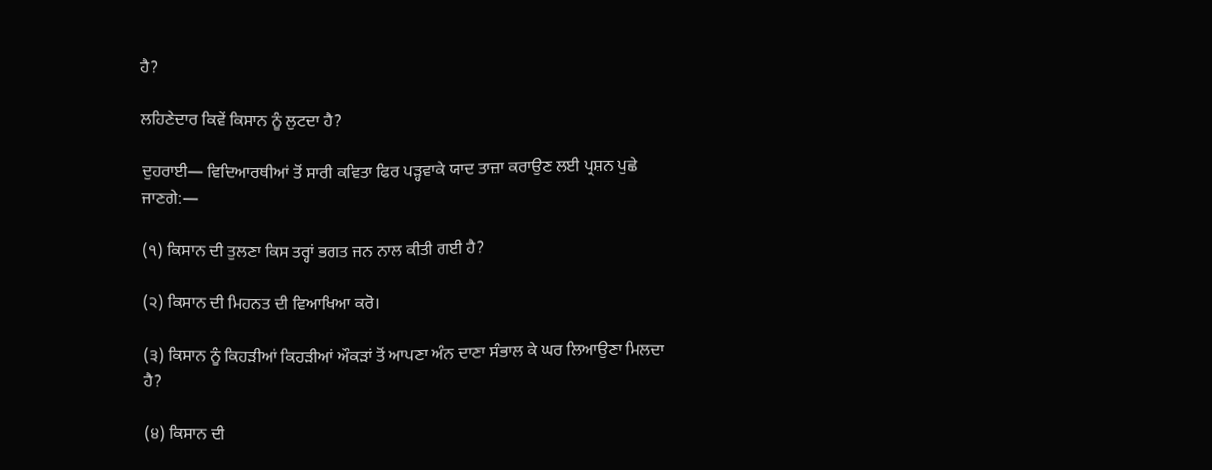ਹੈ?

ਲਹਿਣੇਦਾਰ ਕਿਵੇਂ ਕਿਸਾਨ ਨੂੰ ਲੁਟਦਾ ਹੈ?

ਦੁਹਰਾਈ— ਵਿਦਿਆਰਥੀਆਂ ਤੋਂ ਸਾਰੀ ਕਵਿਤਾ ਫਿਰ ਪੜ੍ਹਵਾਕੇ ਯਾਦ ਤਾਜ਼ਾ ਕਰਾਉਣ ਲਈ ਪ੍ਰਸ਼ਨ ਪੁਛੇ ਜਾਣਗੇ:—

(੧) ਕਿਸਾਨ ਦੀ ਤੁਲਣਾ ਕਿਸ ਤਰ੍ਹਾਂ ਭਗਤ ਜਨ ਨਾਲ ਕੀਤੀ ਗਈ ਹੈ?

(੨) ਕਿਸਾਨ ਦੀ ਮਿਹਨਤ ਦੀ ਵਿਆਖਿਆ ਕਰੋ।

(੩) ਕਿਸਾਨ ਨੂੰ ਕਿਹੜੀਆਂ ਕਿਹੜੀਆਂ ਔਕੜਾਂ ਤੋਂ ਆਪਣਾ ਅੰਨ ਦਾਣਾ ਸੰਭਾਲ ਕੇ ਘਰ ਲਿਆਉਣਾ ਮਿਲਦਾ ਹੈ?

(੪) ਕਿਸਾਨ ਦੀ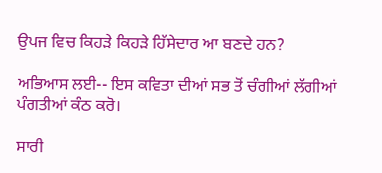ਉਪਜ ਵਿਚ ਕਿਹੜੇ ਕਿਹੜੇ ਹਿੱਸੇਦਾਰ ਆ ਬਣਦੇ ਹਨ?

ਅਭਿਆਸ ਲਈ-- ਇਸ ਕਵਿਤਾ ਦੀਆਂ ਸਭ ਤੋਂ ਚੰਗੀਆਂ ਲੱਗੀਆਂ ਪੰਗਤੀਆਂ ਕੰਠ ਕਰੋ।

ਸਾਰੀ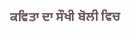ਕਵਿਤਾ ਦਾ ਸੌਖੀ ਬੋਲੀ ਵਿਚ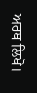ਅਰਥ ਲਿਖੋ।